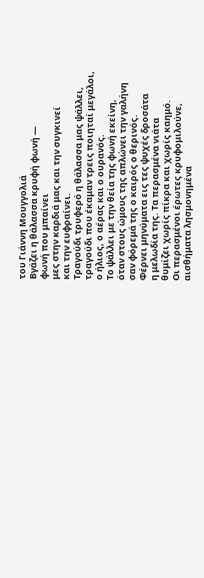του Γιάννη Μουγγολιά
Βγάζει η θάλασσα κρυφή φωνή —
φωνή που μπαίνει
μες στην καρδιά μας και την συγκινεί
και την ευφραίνει.
Τραγούδι τρυφερό η θάλασσα μας ψάλλει,
τραγούδι που έκαμαν τρεις ποιηταί μεγάλοι,
ο ήλιος, ο αέρας και ο ουρανός.
Το ψάλλει με την θεία της φωνή εκείνη,
όταν στους ώμους της απλώνει την γαλήνη
σαν φόρεμά της ο καιρός ο θερινός.
Φέρνει μηνύματα εις τες ψυχές δροσάτα
η μελωδία της. Τα περασμένα νιάτα
θυμίζει χωρίς πίκρα και χωρίς καημό.
Οι περασμένοι έρωτες κρυφομιλούνε,
αισθήματα λησμονημένα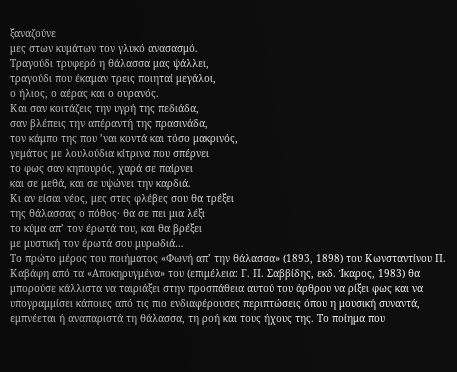ξαναζούνε
μες στων κυμάτων τον γλυκό ανασασμό.
Τραγούδι τρυφερό η θάλασσα μας ψάλλει,
τραγούδι που έκαμαν τρεις ποιηταί μεγάλοι,
ο ήλιος, ο αέρας και ο ουρανός.
Και σαν κοιτάζεις την υγρή της πεδιάδα,
σαν βλέπεις την απέραντή της πρασινάδα,
τον κάμπο της που ’ναι κοντά και τόσο μακρινός,
γεμάτος με λουλούδια κίτρινα που σπέρνει
το φως σαν κηπουρός, χαρά σε παίρνει
και σε μεθά, και σε υψώνει την καρδιά.
Κι αν είσαι νέος, μες στες φλέβες σου θα τρέξει
της θάλασσας ο πόθος· θα σε πει μια λέξι
το κύμα απ’ τον έρωτά του, και θα βρέξει
με μυστική τον έρωτά σου μυρωδιά…
Το πρώτο μέρος του ποιήματος «Φωνή απ’ την θάλασσα» (1893, 1898) του Κωνσταντίνου Π. Καβάφη από τα «Αποκηρυγμένα» του (επιμέλεια: Γ. Π. Σαββίδης, εκδ. Ίκαρος, 1983) θα μπορούσε κάλλιστα να ταιριάξει στην προσπάθεια αυτού του άρθρου να ρίξει φως και να υπογραμμίσει κάποιες από τις πιο ενδιαφέρουσες περιπτώσεις όπου η μουσική συναντά, εμπνέεται ή αναπαριστά τη θάλασσα, τη ροή και τους ήχους της. Το ποίημα που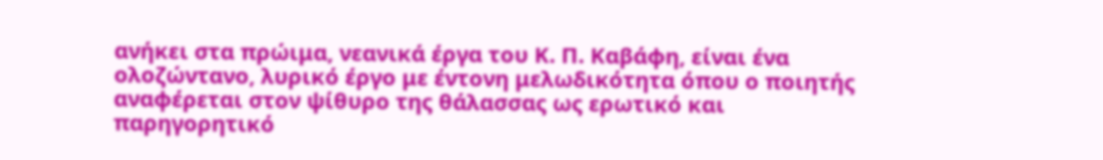ανήκει στα πρώιμα, νεανικά έργα του Κ. Π. Καβάφη, είναι ένα ολοζώντανο, λυρικό έργο με έντονη μελωδικότητα όπου ο ποιητής αναφέρεται στον ψίθυρο της θάλασσας ως ερωτικό και παρηγορητικό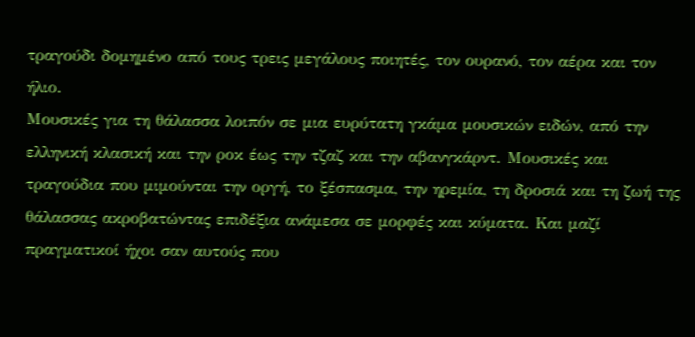τραγούδι δομημένο από τους τρεις μεγάλους ποιητές, τον ουρανό, τον αέρα και τον ήλιο.
Μουσικές για τη θάλασσα λοιπόν σε μια ευρύτατη γκάμα μουσικών ειδών, από την ελληνική κλασική και την ροκ έως την τζαζ και την αβανγκάρντ. Μουσικές και τραγούδια που μιμούνται την οργή, το ξέσπασμα, την ηρεμία, τη δροσιά και τη ζωή της θάλασσας ακροβατώντας επιδέξια ανάμεσα σε μορφές και κύματα. Και μαζί πραγματικοί ήχοι σαν αυτούς που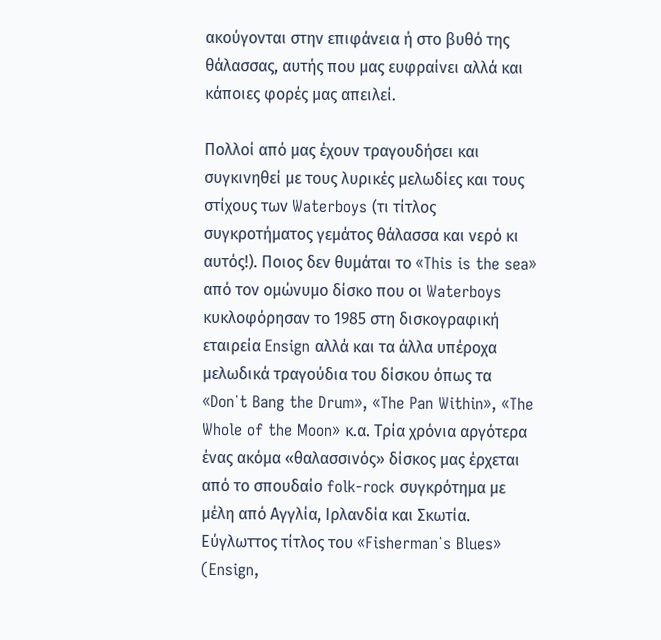ακούγονται στην επιφάνεια ή στο βυθό της θάλασσας, αυτής που μας ευφραίνει αλλά και κάποιες φορές μας απειλεί.

Πολλοί από μας έχουν τραγουδήσει και συγκινηθεί με τους λυρικές μελωδίες και τους στίχους των Waterboys (τι τίτλος συγκροτήματος γεμάτος θάλασσα και νερό κι αυτός!). Ποιος δεν θυμάται το «This is the sea» από τον ομώνυμο δίσκο που οι Waterboys κυκλοφόρησαν το 1985 στη δισκογραφική εταιρεία Ensign αλλά και τα άλλα υπέροχα μελωδικά τραγούδια του δίσκου όπως τα «Don΄t Bang the Drum», «The Pan Within», «The Whole of the Moon» κ.α. Τρία χρόνια αργότερα ένας ακόμα «θαλασσινός» δίσκος μας έρχεται από το σπουδαίο folk-rock συγκρότημα με μέλη από Αγγλία, Ιρλανδία και Σκωτία. Εύγλωττος τίτλος του «Fisherman΄s Blues» (Ensign,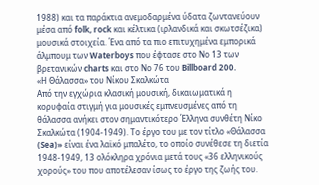1988) και τα παράκτια ανεμοδαρμένα ύδατα ζωντανεύουν μέσα από folk, rock και κέλτικα (ιρλανδικά και σκωτσέζικα) μουσικά στοιχεία. Ένα από τα πιο επιτυχημένα εμπορικά άλμπουμ των Waterboys που έφτασε στο Νο 13 των βρετανικών charts και στο Νο 76 του Billboard 200.
«Η Θάλασσα» του Νίκου Σκαλκώτα
Από την εγχώρια κλασική μουσική, δικαιωματικά η κορυφαία στιγμή για μουσικές εμπνευσμένες από τη θάλασσα ανήκει στον σημαντικότερο Έλληνα συνθέτη Νίκο Σκαλκώτα (1904-1949). Το έργο του με τον τίτλο «Θάλασσα (Sea)» είναι ένα λαϊκό μπαλέτο, το οποίο συνέθεσε τη διετία 1948-1949, 13 ολόκληρα χρόνια μετά τους «36 ελληνικούς χορούς» του που αποτέλεσαν ίσως το έργο της ζωής του.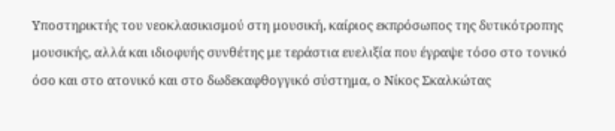Υποστηρικτής του νεοκλασικισμού στη μουσική, καίριος εκπρόσωπος της δυτικότροπης μουσικής, αλλά και ιδιοφυής συνθέτης με τεράστια ευελιξία που έγραψε τόσο στο τονικό όσο και στο ατονικό και στο δωδεκαφθογγικό σύστημα, ο Νίκος Σκαλκώτας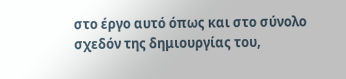στο έργο αυτό όπως και στο σύνολο σχεδόν της δημιουργίας του,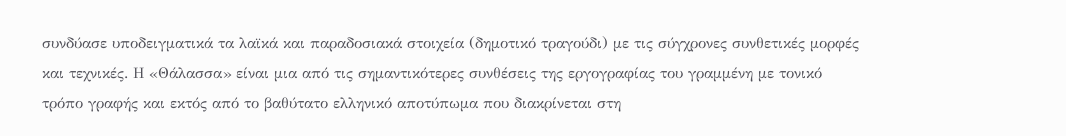συνδύασε υποδειγματικά τα λαϊκά και παραδοσιακά στοιχεία (δημοτικό τραγούδι) με τις σύγχρονες συνθετικές μορφές και τεχνικές. Η «Θάλασσα» είναι μια από τις σημαντικότερες συνθέσεις της εργογραφίας του γραμμένη με τονικό τρόπο γραφής και εκτός από το βαθύτατο ελληνικό αποτύπωμα που διακρίνεται στη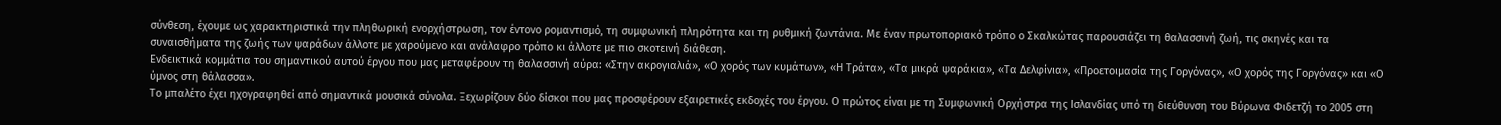σύνθεση, έχουμε ως χαρακτηριστικά την πληθωρική ενορχήστρωση, τον έντονο ρομαντισμό, τη συμφωνική πληρότητα και τη ρυθμική ζωντάνια. Με έναν πρωτοποριακό τρόπο ο Σκαλκώτας παρουσιάζει τη θαλασσινή ζωή, τις σκηνές και τα συναισθήματα της ζωής των ψαράδων άλλοτε με χαρούμενο και ανάλαφρο τρόπο κι άλλοτε με πιο σκοτεινή διάθεση.
Ενδεικτικά κομμάτια του σημαντικού αυτού έργου που μας μεταφέρουν τη θαλασσινή αύρα: «Στην ακρογιαλιά», «Ο χορός των κυμάτων», «Η Τράτα», «Τα μικρά ψαράκια», «Τα Δελφίνια», «Προετοιμασία της Γοργόνας», «Ο χορός της Γοργόνας» και «Ο ύμνος στη θάλασσα».
Το μπαλέτο έχει ηχογραφηθεί από σημαντικά μουσικά σύνολα. Ξεχωρίζουν δύο δίσκοι που μας προσφέρουν εξαιρετικές εκδοχές του έργου. Ο πρώτος είναι με τη Συμφωνική Ορχήστρα της Ισλανδίας υπό τη διεύθυνση του Βύρωνα Φιδετζή το 2005 στη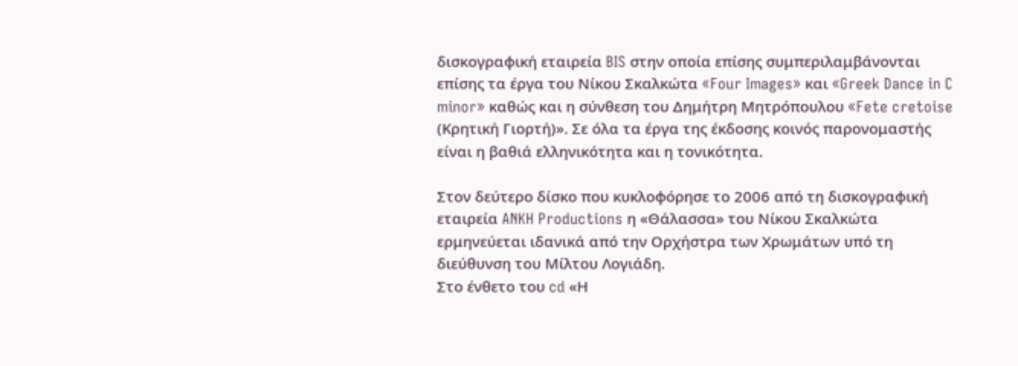δισκογραφική εταιρεία BIS στην οποία επίσης συμπεριλαμβάνονται επίσης τα έργα του Νίκου Σκαλκώτα «Four Images» και «Greek Dance in C minor» καθώς και η σύνθεση του Δημήτρη Μητρόπουλου «Fete cretoise (Κρητική Γιορτή)». Σε όλα τα έργα της έκδοσης κοινός παρονομαστής είναι η βαθιά ελληνικότητα και η τονικότητα.

Στον δεύτερο δίσκο που κυκλοφόρησε το 2006 από τη δισκογραφική εταιρεία ANKH Productions η «Θάλασσα» του Νίκου Σκαλκώτα ερμηνεύεται ιδανικά από την Ορχήστρα των Χρωμάτων υπό τη διεύθυνση του Μίλτου Λογιάδη.
Στο ένθετο του cd «Η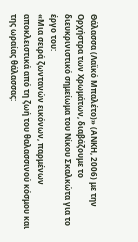Θάλασσα (Λαϊκό Μπαλέτο)» (ΑΝΚΗ, 2006) με την Ορχήστρα των Χρωμάτων, διαβάζουμε το διευκρινιστικό σημείωμα του Νίκου Σκαλκώτα για το έργο του:
«Μια σειρά ζωντανών εικόνων, παρμένων αποκλειστικά από τη ζωή του θαλασσινού κόσμου και της ωραίας θάλασσας: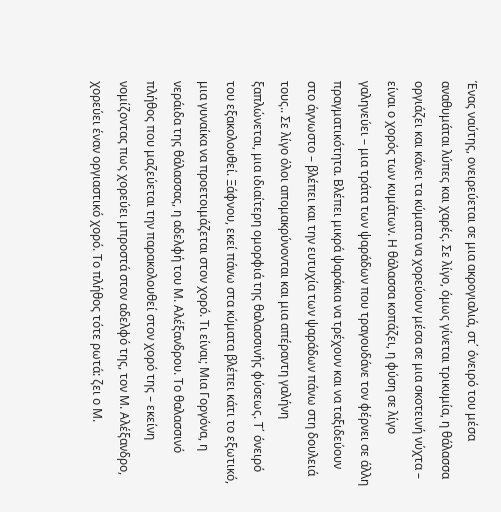Ένας ναύτης, ονειρεύεται σε μια ακρογιαλιά, στ΄ όνειρό του μέσα αναθυμάται λύπες και χαρές. Σε λίγο, όμως γίνεται τρικυμία, η θάλασσα οργιάζει και κάνει τα κύματα να χορεύουν μέσα σε μια σκοτεινή νύχτα – είναι ο χορός των κυμάτων. Η θάλασσα κοπάζει, η φύση σε λίγο γαληνεύει – μια τράτα των ψαράδων που τραγουδάνε τον φέρνει σε άλλη πραγματικότητα. Βλέπει μικρά ψαράκια να τρέχουν και να ταξιδεύουν στο άγνωστο – βλέπει και την ευτυχία των ψαράδων πάνω στη δουλειά τους.. Σε λίγο όλοι απομακρύνονται και μια απέραντη γαλήνη ξαπλώνεται, μια ιδιαίτερη ομορφιά της θαλασσινής φύσεως. Τ΄ όνειρό του εξακολουθεί. Ξάφνου, εκεί πάνω στα κύματα βλέπει κάτι το εξωτικό, μια γυναίκα να προετοιμάζεται στον χορό. Τι είναι; Μια Γοργόνα, η νεράιδα της θάλασσας, η αδελφή του Μ. Αλέξανδρου. Το θαλασσινό πλήθος που μαζεύεται την παρακολουθεί στον χορό της – εκείνη νομίζοντας πως χορεύει μπροστά στον αδελφό της, τον Μ. Αλέξανδρο, χορεύει έναν οργιαστικό χορό. Το πλήθος τότε ρωτά: ζει ο Μ.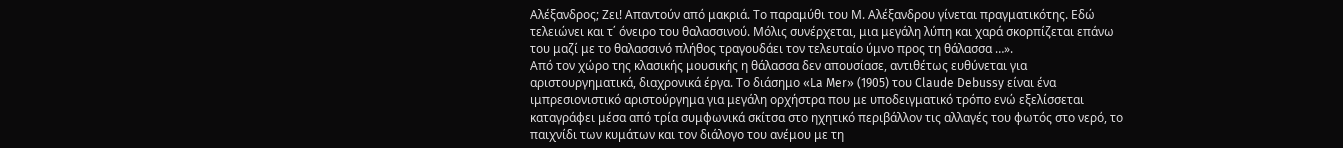Αλέξανδρος; Ζει! Απαντούν από μακριά. Το παραμύθι του Μ. Αλέξανδρου γίνεται πραγματικότης. Εδώ τελειώνει και τ΄ όνειρο του θαλασσινού. Μόλις συνέρχεται, μια μεγάλη λύπη και χαρά σκορπίζεται επάνω του μαζί με το θαλασσινό πλήθος τραγουδάει τον τελευταίο ύμνο προς τη θάλασσα …».
Από τον χώρο της κλασικής μουσικής η θάλασσα δεν απουσίασε, αντιθέτως ευθύνεται για αριστουργηματικά, διαχρονικά έργα. Το διάσημο «La Mer» (1905) του Claude Debussy είναι ένα ιμπρεσιονιστικό αριστούργημα για μεγάλη ορχήστρα που με υποδειγματικό τρόπο ενώ εξελίσσεται καταγράφει μέσα από τρία συμφωνικά σκίτσα στο ηχητικό περιβάλλον τις αλλαγές του φωτός στο νερό, το παιχνίδι των κυμάτων και τον διάλογο του ανέμου με τη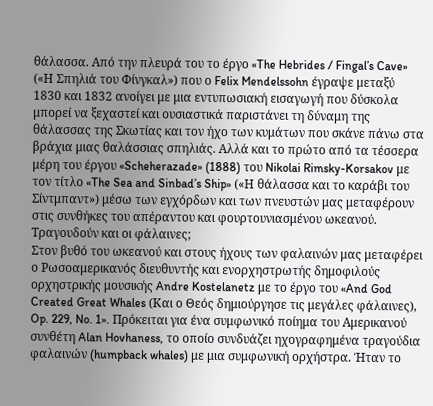θάλασσα. Από την πλευρά του το έργο «The Hebrides / Fingal’s Cave» («Η Σπηλιά του Φίνγκαλ») που ο Felix Mendelssohn έγραψε μεταξύ 1830 και 1832 ανοίγει με μια εντυπωσιακή εισαγωγή που δύσκολα μπορεί να ξεχαστεί και ουσιαστικά παριστάνει τη δύναμη της θάλασσας της Σκωτίας και τον ήχο των κυμάτων που σκάνε πάνω στα βράχια μιας θαλάσσιας σπηλιάς. Αλλά και το πρώτο από τα τέσσερα μέρη του έργου «Scheherazade» (1888) του Nikolai Rimsky-Korsakov με τον τίτλο «The Sea and Sinbad’s Ship» («Η θάλασσα και το καράβι του Σίντμπαντ») μέσω των εγχόρδων και των πνευστών μας μεταφέρουν στις συνθήκες του απέραντου και φουρτουνιασμένου ωκεανού.
Τραγουδούν και οι φάλαινες;
Στον βυθό του ωκεανού και στους ήχους των φαλαινών μας μεταφέρει ο Ρωσοαμερικανός διευθυντής και ενορχηστρωτής δημοφιλούς ορχηστρικής μουσικής Andre Kostelanetz με το έργο του «And God Created Great Whales (Και ο Θεός δημιούργησε τις μεγάλες φάλαινες), Op. 229, No. 1». Πρόκειται για ένα συμφωνικό ποίημα του Αμερικανού συνθέτη Alan Hovhaness, το οποίο συνδυάζει ηχογραφημένα τραγούδια φαλαινών (humpback whales) με μια συμφωνική ορχήστρα. Ήταν το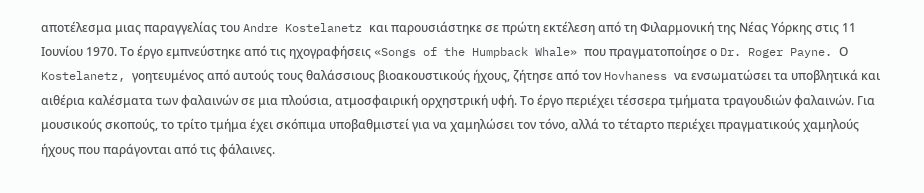αποτέλεσμα μιας παραγγελίας του Andre Kostelanetz και παρουσιάστηκε σε πρώτη εκτέλεση από τη Φιλαρμονική της Νέας Υόρκης στις 11 Ιουνίου 1970. Το έργο εμπνεύστηκε από τις ηχογραφήσεις «Songs of the Humpback Whale» που πραγματοποίησε ο Dr. Roger Payne. Ο Kostelanetz, γοητευμένος από αυτούς τους θαλάσσιους βιοακουστικούς ήχους, ζήτησε από τον Hovhaness να ενσωματώσει τα υποβλητικά και αιθέρια καλέσματα των φαλαινών σε μια πλούσια, ατμοσφαιρική ορχηστρική υφή. Το έργο περιέχει τέσσερα τμήματα τραγουδιών φαλαινών. Για μουσικούς σκοπούς, το τρίτο τμήμα έχει σκόπιμα υποβαθμιστεί για να χαμηλώσει τον τόνο, αλλά το τέταρτο περιέχει πραγματικούς χαμηλούς ήχους που παράγονται από τις φάλαινες.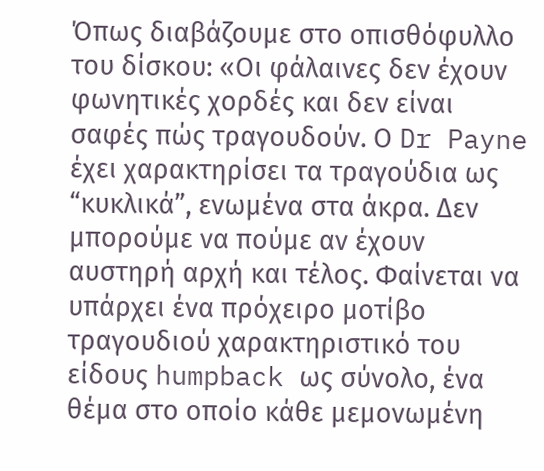Όπως διαβάζουμε στο οπισθόφυλλο του δίσκου: «Οι φάλαινες δεν έχουν φωνητικές χορδές και δεν είναι σαφές πώς τραγουδούν. Ο Dr Payne έχει χαρακτηρίσει τα τραγούδια ως “κυκλικά”, ενωμένα στα άκρα. Δεν μπορούμε να πούμε αν έχουν αυστηρή αρχή και τέλος. Φαίνεται να υπάρχει ένα πρόχειρο μοτίβο τραγουδιού χαρακτηριστικό του είδους humpback ως σύνολο, ένα θέμα στο οποίο κάθε μεμονωμένη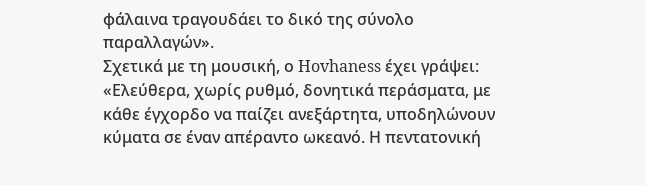φάλαινα τραγουδάει το δικό της σύνολο παραλλαγών».
Σχετικά με τη μουσική, ο Hovhaness έχει γράψει: «Ελεύθερα, χωρίς ρυθμό, δονητικά περάσματα, με κάθε έγχορδο να παίζει ανεξάρτητα, υποδηλώνουν κύματα σε έναν απέραντο ωκεανό. Η πεντατονική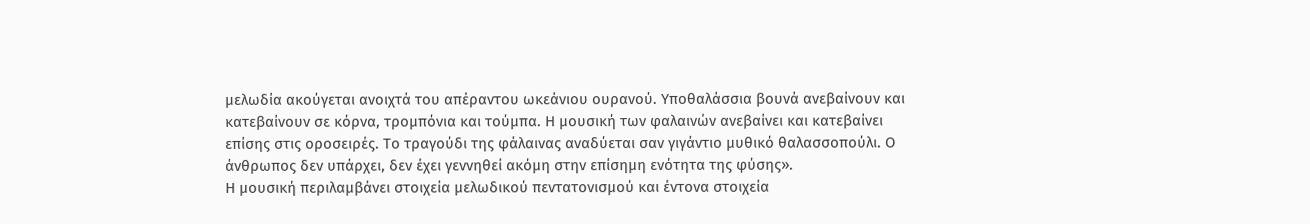μελωδία ακούγεται ανοιχτά του απέραντου ωκεάνιου ουρανού. Υποθαλάσσια βουνά ανεβαίνουν και κατεβαίνουν σε κόρνα, τρομπόνια και τούμπα. Η μουσική των φαλαινών ανεβαίνει και κατεβαίνει επίσης στις οροσειρές. Το τραγούδι της φάλαινας αναδύεται σαν γιγάντιο μυθικό θαλασσοπούλι. Ο άνθρωπος δεν υπάρχει, δεν έχει γεννηθεί ακόμη στην επίσημη ενότητα της φύσης».
Η μουσική περιλαμβάνει στοιχεία μελωδικού πεντατονισμού και έντονα στοιχεία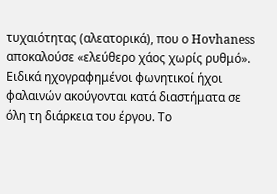τυχαιότητας (αλεατορικά), που ο Hovhaness αποκαλούσε «ελεύθερο χάος χωρίς ρυθμό». Ειδικά ηχογραφημένοι φωνητικοί ήχοι φαλαινών ακούγονται κατά διαστήματα σε όλη τη διάρκεια του έργου. Το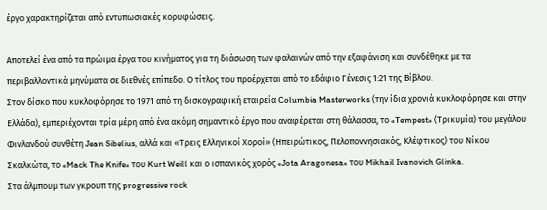έργο χαρακτηρίζεται από εντυπωσιακές κορυφώσεις.

Αποτελεί ένα από τα πρώιμα έργα του κινήματος για τη διάσωση των φαλαινών από την εξαφάνιση και συνδέθηκε με τα περιβαλλοντικά μηνύματα σε διεθνές επίπεδο. Ο τίτλος του προέρχεται από το εδάφιο Γένεσις 1:21 της Βίβλου.
Στον δίσκο που κυκλοφόρησε το 1971 από τη δισκογραφική εταιρεία Columbia Masterworks (την ίδια χρονιά κυκλοφόρησε και στην Ελλάδα), εμπεριέχονται τρία μέρη από ένα ακόμη σημαντικό έργο που αναφέρεται στη θάλασσα, το «Tempest» (Τρικυμία) του μεγάλου Φινλανδού συνθέτη Jean Sibelius, αλλά και «Τρεις Ελληνικοί Χοροί» (Ηπειρώτικος, Πελοποννησιακός, Κλέφτικος) του Νίκου Σκαλκώτα, το «Mack The Knife» του Kurt Weill και ο ισπανικός χορός «Jota Aragonesa» του Mikhail Ivanovich Glinka.
Στα άλμπουμ των γκρουπ της progressive rock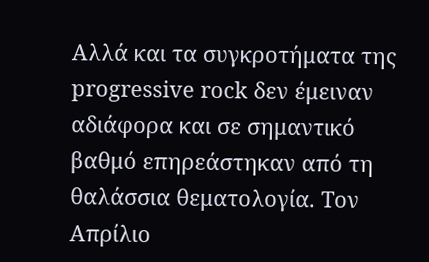Αλλά και τα συγκροτήματα της progressive rock δεν έμειναν αδιάφορα και σε σημαντικό βαθμό επηρεάστηκαν από τη θαλάσσια θεματολογία. Τον Απρίλιο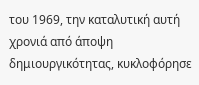του 1969, την καταλυτική αυτή χρονιά από άποψη δημιουργικότητας, κυκλοφόρησε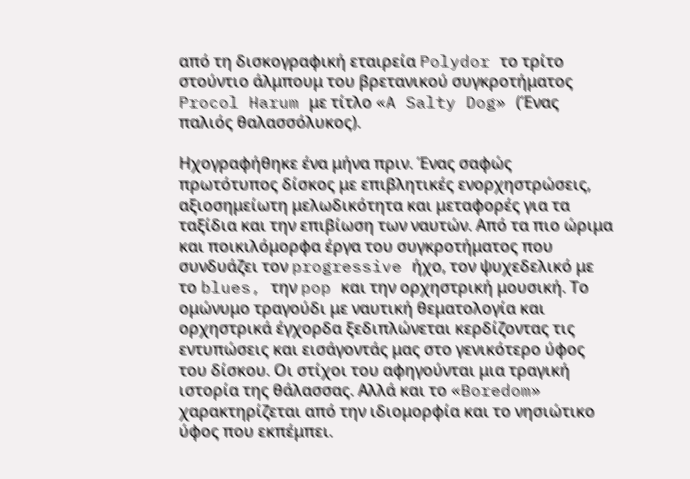από τη δισκογραφική εταιρεία Polydor το τρίτο στούντιο άλμπουμ του βρετανικού συγκροτήματος Procol Harum με τίτλο «A Salty Dog» (Ένας παλιός θαλασσόλυκος).

Ηχογραφήθηκε ένα μήνα πριν. Ένας σαφώς πρωτότυπος δίσκος με επιβλητικές ενορχηστρώσεις, αξιοσημείωτη μελωδικότητα και μεταφορές για τα ταξίδια και την επιβίωση των ναυτών. Από τα πιο ώριμα και ποικιλόμορφα έργα του συγκροτήματος που συνδυάζει τον progressive ήχο, τον ψυχεδελικό με το blues, την pop και την ορχηστρική μουσική. Το ομώνυμο τραγούδι με ναυτική θεματολογία και ορχηστρικά έγχορδα ξεδιπλώνεται κερδίζοντας τις εντυπώσεις και εισάγοντάς μας στο γενικότερο ύφος του δίσκου. Οι στίχοι του αφηγούνται μια τραγική ιστορία της θάλασσας. Αλλά και το «Boredom» χαρακτηρίζεται από την ιδιομορφία και το νησιώτικο ύφος που εκπέμπει.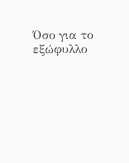Όσο για το εξώφυλλο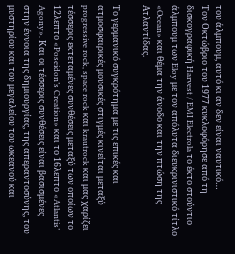του άλμπουμ, αυτό κι αν δεν είναι ναυτικό…
Τον Οκτώβριο του 1977 κυκλοφόρησε από τη δισκογραφική Harvest / EMI Electrola το έκτο στούντιο άλμπουμ των Eloy με τον απόλυτα διευκρινιστικό τίτλο «Ocean» και θέμα την άνοδο και την πτώση της Ατλαντίδας.

Το γερμανικό συγκρότημα με τις επικές και ατμοσφαιρικές μουσικές στιγμές κινείται μεταξύ progressive rock, space rock και krautrock και μας χαρίζει τέσσερις εκτεταμένες συνθέσεις μεταξύ των οποίων το 12λεπτο «Poseidon’s Creation» και το 16λεπτο «Atlantis’ Agony». Και οι τέσσερις συνθέσεις είναι βασισμένες στην έννοια της δημιουργίας, της απεραντοσύνης, του μυστηρίου και του μεγαλείου του ωκεανού και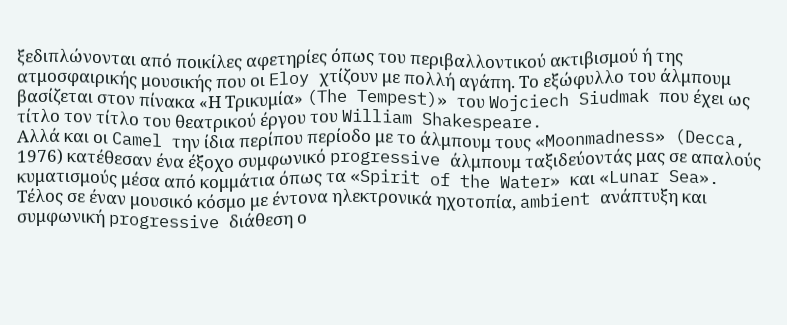ξεδιπλώνονται από ποικίλες αφετηρίες όπως του περιβαλλοντικού ακτιβισμού ή της ατμοσφαιρικής μουσικής που οι Eloy χτίζουν με πολλή αγάπη. Το εξώφυλλο του άλμπουμ βασίζεται στον πίνακα «Η Τρικυμία» (The Tempest)» του Wojciech Siudmak που έχει ως τίτλο τον τίτλο του θεατρικού έργου του William Shakespeare.
Αλλά και οι Camel την ίδια περίπου περίοδο με το άλμπουμ τους «Moonmadness» (Decca, 1976) κατέθεσαν ένα έξοχο συμφωνικό progressive άλμπουμ ταξιδεύοντάς μας σε απαλούς κυματισμούς μέσα από κομμάτια όπως τα «Spirit of the Water» και «Lunar Sea».
Τέλος σε έναν μουσικό κόσμο με έντονα ηλεκτρονικά ηχοτοπία, ambient ανάπτυξη και συμφωνική progressive διάθεση ο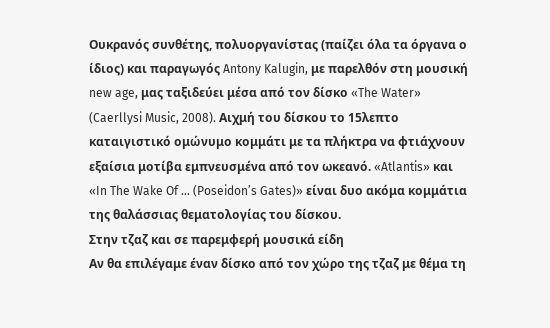Ουκρανός συνθέτης, πολυοργανίστας (παίζει όλα τα όργανα ο ίδιος) και παραγωγός Antony Kalugin, με παρελθόν στη μουσική new age, μας ταξιδεύει μέσα από τον δίσκο «The Water» (Caerllysi Music, 2008). Αιχμή του δίσκου το 15λεπτο καταιγιστικό ομώνυμο κομμάτι με τα πλήκτρα να φτιάχνουν εξαίσια μοτίβα εμπνευσμένα από τον ωκεανό. «Atlantis» και «In The Wake Of … (Poseidon’s Gates)» είναι δυο ακόμα κομμάτια της θαλάσσιας θεματολογίας του δίσκου.
Στην τζαζ και σε παρεμφερή μουσικά είδη
Αν θα επιλέγαμε έναν δίσκο από τον χώρο της τζαζ με θέμα τη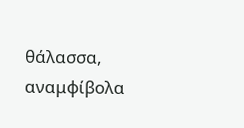θάλασσα, αναμφίβολα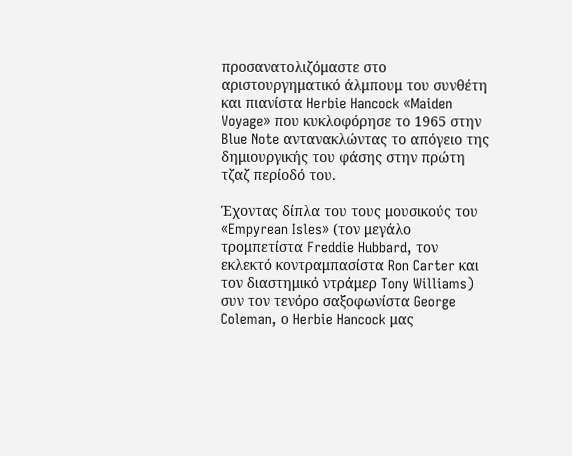προσανατολιζόμαστε στο αριστουργηματικό άλμπουμ του συνθέτη και πιανίστα Herbie Hancock «Maiden Voyage» που κυκλοφόρησε το 1965 στην Blue Note αντανακλώντας το απόγειο της δημιουργικής του φάσης στην πρώτη τζαζ περίοδό του.

Έχοντας δίπλα του τους μουσικούς του «Empyrean Isles» (τον μεγάλο τρομπετίστα Freddie Hubbard, τον εκλεκτό κοντραμπασίστα Ron Carter και τον διαστημικό ντράμερ Tony Williams) συν τον τενόρο σαξοφωνίστα George Coleman, ο Herbie Hancock μας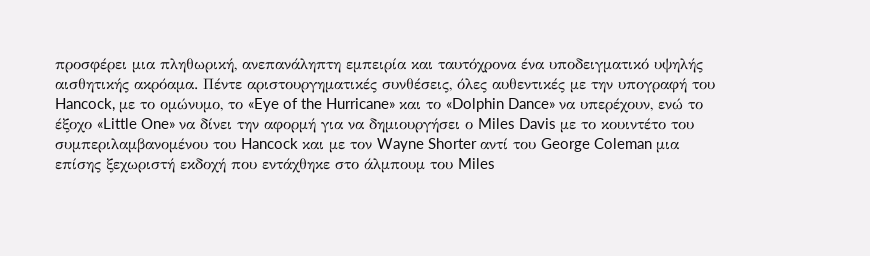προσφέρει μια πληθωρική, ανεπανάληπτη εμπειρία και ταυτόχρονα ένα υποδειγματικό υψηλής αισθητικής ακρόαμα. Πέντε αριστουργηματικές συνθέσεις, όλες αυθεντικές με την υπογραφή του Hancock, με το ομώνυμο, το «Eye of the Hurricane» και το «Dolphin Dance» να υπερέχουν, ενώ το έξοχο «Little One» να δίνει την αφορμή για να δημιουργήσει ο Miles Davis με το κουιντέτο του συμπεριλαμβανομένου του Hancock και με τον Wayne Shorter αντί του George Coleman μια επίσης ξεχωριστή εκδοχή που εντάχθηκε στο άλμπουμ του Miles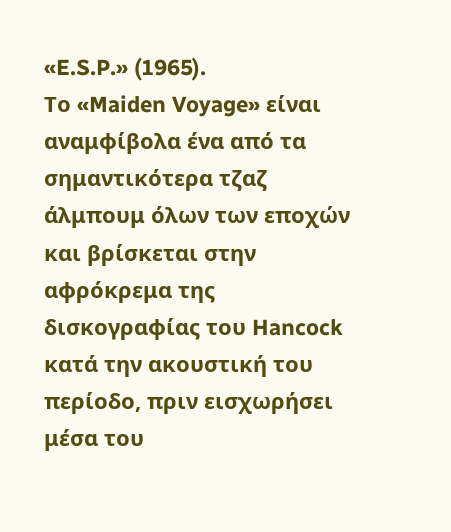«E.S.P.» (1965).
Το «Maiden Voyage» είναι αναμφίβολα ένα από τα σημαντικότερα τζαζ άλμπουμ όλων των εποχών και βρίσκεται στην αφρόκρεμα της δισκογραφίας του Hancock κατά την ακουστική του περίοδο, πριν εισχωρήσει μέσα του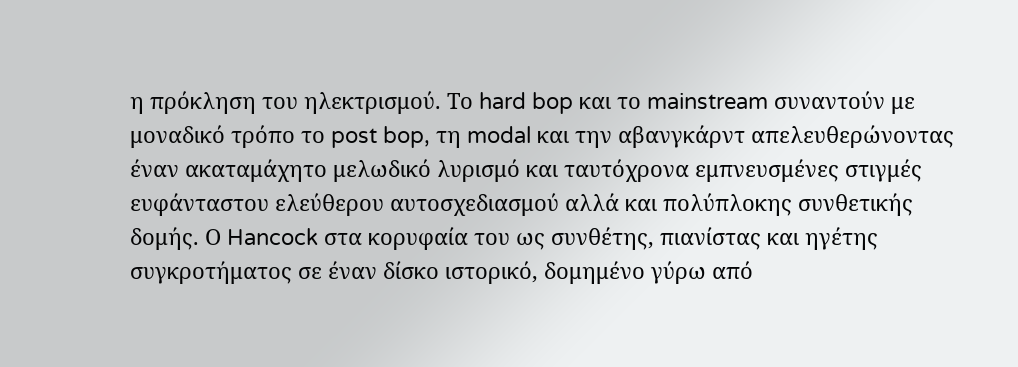η πρόκληση του ηλεκτρισμού. Το hard bop και το mainstream συναντούν με μοναδικό τρόπο το post bop, τη modal και την αβανγκάρντ απελευθερώνοντας έναν ακαταμάχητο μελωδικό λυρισμό και ταυτόχρονα εμπνευσμένες στιγμές ευφάνταστου ελεύθερου αυτοσχεδιασμού αλλά και πολύπλοκης συνθετικής δομής. Ο Hancock στα κορυφαία του ως συνθέτης, πιανίστας και ηγέτης συγκροτήματος σε έναν δίσκο ιστορικό, δομημένο γύρω από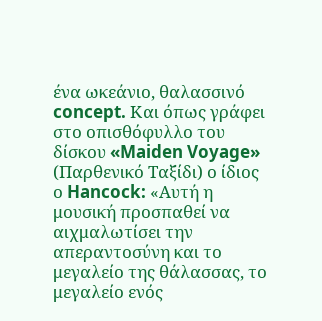ένα ωκεάνιο, θαλασσινό concept. Και όπως γράφει στο οπισθόφυλλο του δίσκου «Maiden Voyage» (Παρθενικό Ταξίδι) ο ίδιος ο Hancock: «Αυτή η μουσική προσπαθεί να αιχμαλωτίσει την απεραντοσύνη και το μεγαλείο της θάλασσας, το μεγαλείο ενός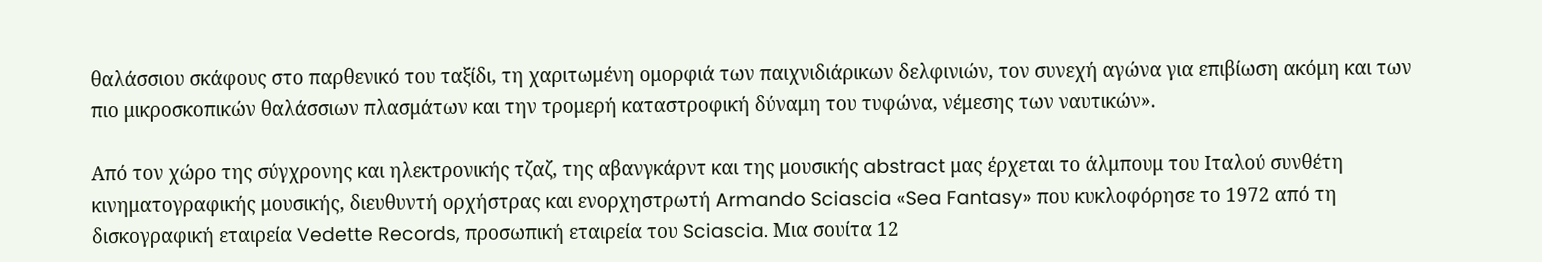θαλάσσιου σκάφους στο παρθενικό του ταξίδι, τη χαριτωμένη ομορφιά των παιχνιδιάρικων δελφινιών, τον συνεχή αγώνα για επιβίωση ακόμη και των πιο μικροσκοπικών θαλάσσιων πλασμάτων και την τρομερή καταστροφική δύναμη του τυφώνα, νέμεσης των ναυτικών».

Από τον χώρο της σύγχρονης και ηλεκτρονικής τζαζ, της αβανγκάρντ και της μουσικής abstract μας έρχεται το άλμπουμ του Ιταλού συνθέτη κινηματογραφικής μουσικής, διευθυντή ορχήστρας και ενορχηστρωτή Armando Sciascia «Sea Fantasy» που κυκλοφόρησε το 1972 από τη δισκογραφική εταιρεία Vedette Records, προσωπική εταιρεία του Sciascia. Μια σουίτα 12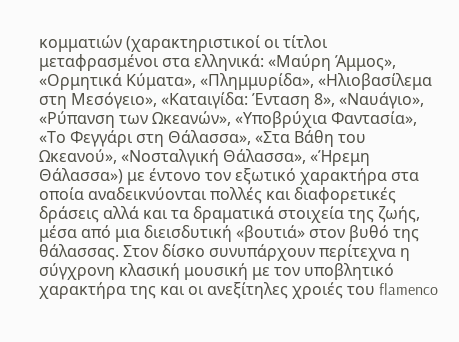κομματιών (χαρακτηριστικοί οι τίτλοι μεταφρασμένοι στα ελληνικά: «Μαύρη Άμμος», «Ορμητικά Κύματα», «Πλημμυρίδα», «Ηλιοβασίλεμα στη Μεσόγειο», «Καταιγίδα: Ένταση 8», «Ναυάγιο», «Ρύπανση των Ωκεανών», «Υποβρύχια Φαντασία», «Το Φεγγάρι στη Θάλασσα», «Στα Βάθη του Ωκεανού», «Νοσταλγική Θάλασσα», «Ήρεμη Θάλασσα») με έντονο τον εξωτικό χαρακτήρα στα οποία αναδεικνύονται πολλές και διαφορετικές δράσεις αλλά και τα δραματικά στοιχεία της ζωής, μέσα από μια διεισδυτική «βουτιά» στον βυθό της θάλασσας. Στον δίσκο συνυπάρχουν περίτεχνα η σύγχρονη κλασική μουσική με τον υποβλητικό χαρακτήρα της και οι ανεξίτηλες χροιές του flamenco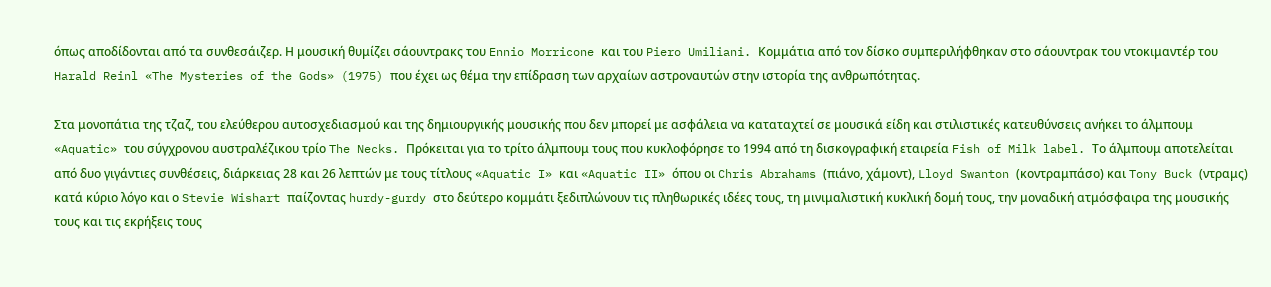όπως αποδίδονται από τα συνθεσάιζερ. Η μουσική θυμίζει σάουντρακς του Ennio Morricone και του Piero Umiliani. Κομμάτια από τον δίσκο συμπεριλήφθηκαν στο σάουντρακ του ντοκιμαντέρ του Harald Reinl «The Mysteries of the Gods» (1975) που έχει ως θέμα την επίδραση των αρχαίων αστροναυτών στην ιστορία της ανθρωπότητας.

Στα μονοπάτια της τζαζ, του ελεύθερου αυτοσχεδιασμού και της δημιουργικής μουσικής που δεν μπορεί με ασφάλεια να καταταχτεί σε μουσικά είδη και στιλιστικές κατευθύνσεις ανήκει το άλμπουμ «Aquatic» του σύγχρονου αυστραλέζικου τρίο The Necks. Πρόκειται για το τρίτο άλμπουμ τους που κυκλοφόρησε το 1994 από τη δισκογραφική εταιρεία Fish of Milk label. Το άλμπουμ αποτελείται από δυο γιγάντιες συνθέσεις, διάρκειας 28 και 26 λεπτών με τους τίτλους «Aquatic I» και «Aquatic II» όπου οι Chris Abrahams (πιάνο, χάμοντ), Lloyd Swanton (κοντραμπάσο) και Tony Buck (ντραμς) κατά κύριο λόγο και ο Stevie Wishart παίζοντας hurdy-gurdy στο δεύτερο κομμάτι ξεδιπλώνουν τις πληθωρικές ιδέες τους, τη μινιμαλιστική κυκλική δομή τους, την μοναδική ατμόσφαιρα της μουσικής τους και τις εκρήξεις τους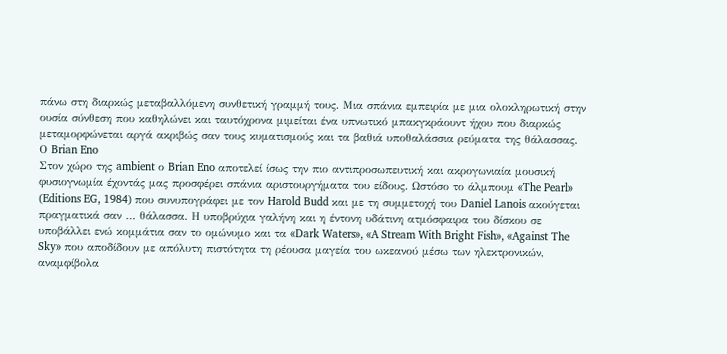πάνω στη διαρκώς μεταβαλλόμενη συνθετική γραμμή τους. Μια σπάνια εμπειρία με μια ολοκληρωτική στην ουσία σύνθεση που καθηλώνει και ταυτόχρονα μιμείται ένα υπνωτικό μπακγκράουντ ήχου που διαρκώς μεταμορφώνεται αργά ακριβώς σαν τους κυματισμούς και τα βαθιά υποθαλάσσια ρεύματα της θάλασσας.
Ο Brian Eno
Στον χώρο της ambient ο Brian Eno αποτελεί ίσως την πιο αντιπροσωπευτική και ακρογωνιαία μουσική φυσιογνωμία έχοντάς μας προσφέρει σπάνια αριστουργήματα του είδους. Ωστόσο το άλμπουμ «The Pearl» (Editions EG, 1984) που συνυπογράφει με τον Harold Budd και με τη συμμετοχή του Daniel Lanois ακούγεται πραγματικά σαν … θάλασσα. Η υποβρύχια γαλήνη και η έντονη υδάτινη ατμόσφαιρα του δίσκου σε υποβάλλει ενώ κομμάτια σαν το ομώνυμο και τα «Dark Waters», «A Stream With Bright Fish», «Against The Sky» που αποδίδουν με απόλυτη πιστότητα τη ρέουσα μαγεία του ωκεανού μέσω των ηλεκτρονικών, αναμφίβολα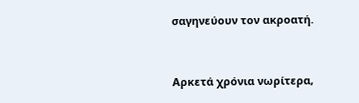σαγηνεύουν τον ακροατή.


Αρκετά χρόνια νωρίτερα,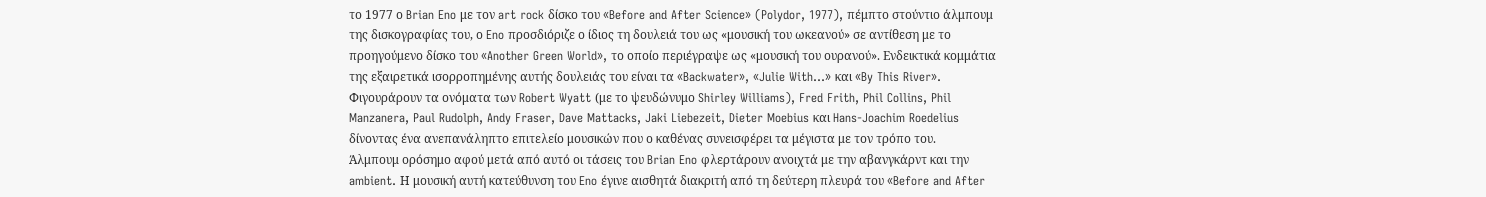το 1977 ο Brian Eno με τον art rock δίσκο του «Before and After Science» (Polydor, 1977), πέμπτο στούντιο άλμπουμ της δισκογραφίας του, ο Eno προσδιόριζε ο ίδιος τη δουλειά του ως «μουσική του ωκεανού» σε αντίθεση με το προηγούμενο δίσκο του «Another Green World», το οποίο περιέγραψε ως «μουσική του ουρανού». Ενδεικτικά κομμάτια της εξαιρετικά ισορροπημένης αυτής δουλειάς του είναι τα «Backwater», «Julie With…» και «By This River». Φιγουράρουν τα ονόματα των Robert Wyatt (με το ψευδώνυμο Shirley Williams), Fred Frith, Phil Collins, Phil Manzanera, Paul Rudolph, Andy Fraser, Dave Mattacks, Jaki Liebezeit, Dieter Moebius και Hans-Joachim Roedelius δίνοντας ένα ανεπανάληπτο επιτελείο μουσικών που ο καθένας συνεισφέρει τα μέγιστα με τον τρόπο του.
Άλμπουμ ορόσημο αφού μετά από αυτό οι τάσεις του Brian Eno φλερτάρουν ανοιχτά με την αβανγκάρντ και την ambient. Η μουσική αυτή κατεύθυνση του Eno έγινε αισθητά διακριτή από τη δεύτερη πλευρά του «Before and After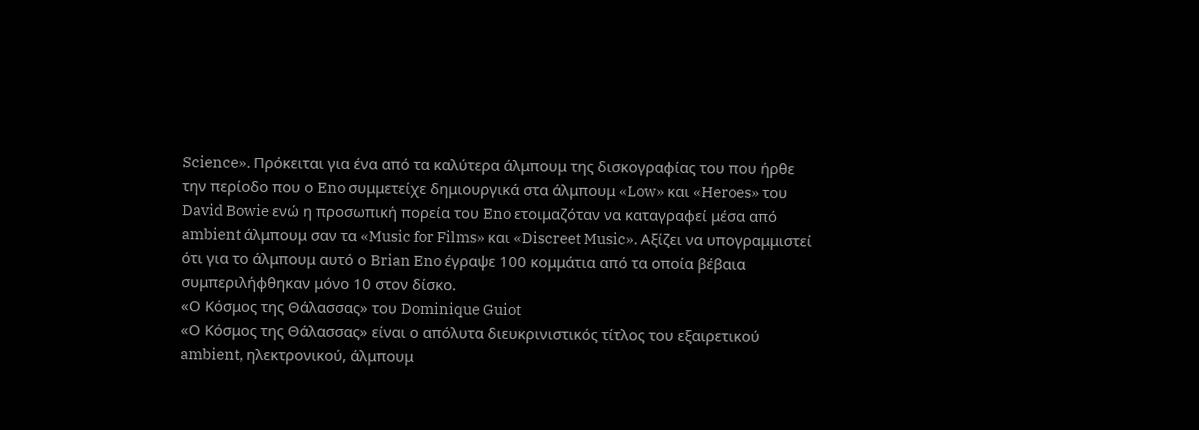Science». Πρόκειται για ένα από τα καλύτερα άλμπουμ της δισκογραφίας του που ήρθε την περίοδο που ο Eno συμμετείχε δημιουργικά στα άλμπουμ «Low» και «Heroes» του David Bowie ενώ η προσωπική πορεία του Eno ετοιμαζόταν να καταγραφεί μέσα από ambient άλμπουμ σαν τα «Music for Films» και «Discreet Music». Αξίζει να υπογραμμιστεί ότι για το άλμπουμ αυτό ο Brian Eno έγραψε 100 κομμάτια από τα οποία βέβαια συμπεριλήφθηκαν μόνο 10 στον δίσκο.
«Ο Κόσμος της Θάλασσας» του Dominique Guiot
«Ο Κόσμος της Θάλασσας» είναι ο απόλυτα διευκρινιστικός τίτλος του εξαιρετικού ambient, ηλεκτρονικού, άλμπουμ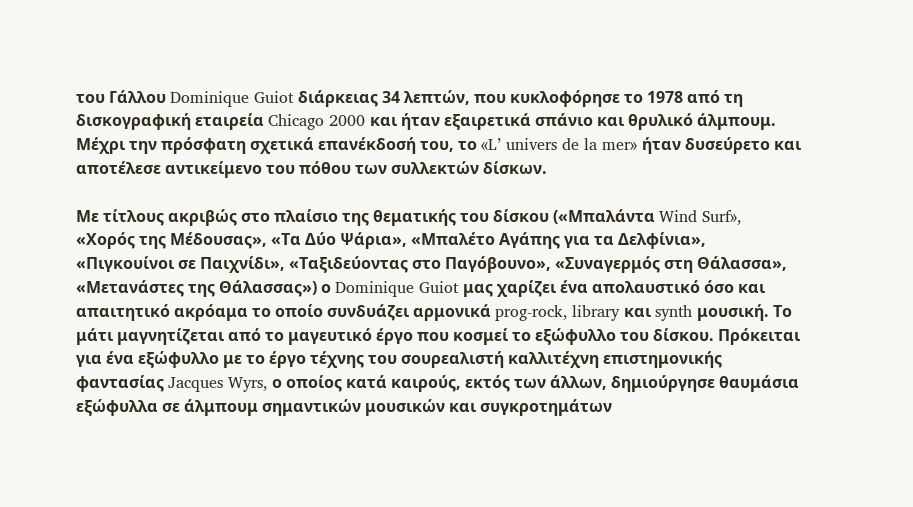του Γάλλου Dominique Guiot διάρκειας 34 λεπτών, που κυκλοφόρησε το 1978 από τη δισκογραφική εταιρεία Chicago 2000 και ήταν εξαιρετικά σπάνιο και θρυλικό άλμπουμ. Μέχρι την πρόσφατη σχετικά επανέκδοσή του, το «L’ univers de la mer» ήταν δυσεύρετο και αποτέλεσε αντικείμενο του πόθου των συλλεκτών δίσκων.

Με τίτλους ακριβώς στο πλαίσιο της θεματικής του δίσκου («Μπαλάντα Wind Surf», «Χορός της Μέδουσας», «Τα Δύο Ψάρια», «Μπαλέτο Αγάπης για τα Δελφίνια», «Πιγκουίνοι σε Παιχνίδι», «Ταξιδεύοντας στο Παγόβουνο», «Συναγερμός στη Θάλασσα», «Μετανάστες της Θάλασσας») ο Dominique Guiot μας χαρίζει ένα απολαυστικό όσο και απαιτητικό ακρόαμα το οποίο συνδυάζει αρμονικά prog-rock, library και synth μουσική. Το μάτι μαγνητίζεται από το μαγευτικό έργο που κοσμεί το εξώφυλλο του δίσκου. Πρόκειται για ένα εξώφυλλο με το έργο τέχνης του σουρεαλιστή καλλιτέχνη επιστημονικής φαντασίας Jacques Wyrs, ο οποίος κατά καιρούς, εκτός των άλλων, δημιούργησε θαυμάσια εξώφυλλα σε άλμπουμ σημαντικών μουσικών και συγκροτημάτων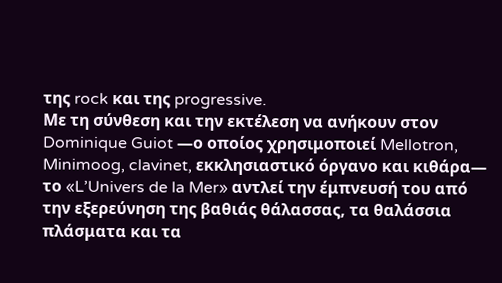της rock και της progressive.
Με τη σύνθεση και την εκτέλεση να ανήκουν στον Dominique Guiot —ο οποίος χρησιμοποιεί Mellotron, Minimoog, clavinet, εκκλησιαστικό όργανο και κιθάρα— το «L’Univers de la Mer» αντλεί την έμπνευσή του από την εξερεύνηση της βαθιάς θάλασσας, τα θαλάσσια πλάσματα και τα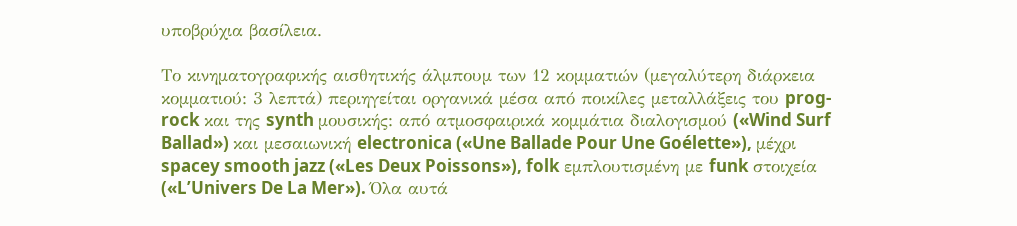υποβρύχια βασίλεια.

Το κινηματογραφικής αισθητικής άλμπουμ των 12 κομματιών (μεγαλύτερη διάρκεια κομματιού: 3 λεπτά) περιηγείται οργανικά μέσα από ποικίλες μεταλλάξεις του prog-rock και της synth μουσικής: από ατμοσφαιρικά κομμάτια διαλογισμού («Wind Surf Ballad») και μεσαιωνική electronica («Une Ballade Pour Une Goélette»), μέχρι spacey smooth jazz («Les Deux Poissons»), folk εμπλουτισμένη με funk στοιχεία («L’Univers De La Mer»). Όλα αυτά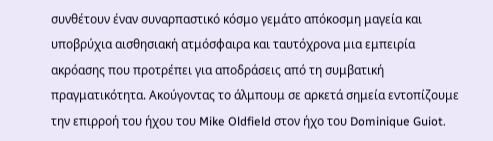συνθέτουν έναν συναρπαστικό κόσμο γεμάτο απόκοσμη μαγεία και υποβρύχια αισθησιακή ατμόσφαιρα και ταυτόχρονα μια εμπειρία ακρόασης που προτρέπει για αποδράσεις από τη συμβατική πραγματικότητα. Ακούγοντας το άλμπουμ σε αρκετά σημεία εντοπίζουμε την επιρροή του ήχου του Mike Oldfield στον ήχο του Dominique Guiot.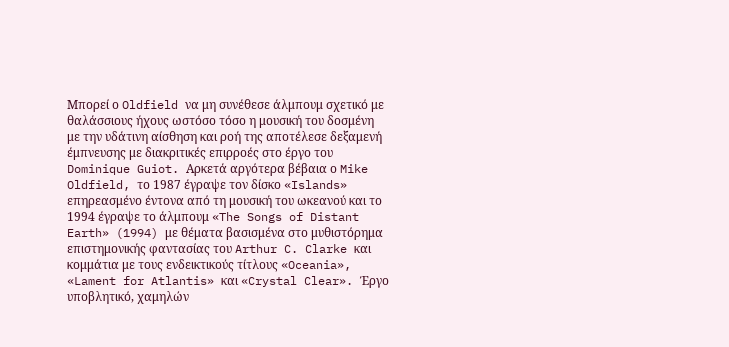Μπορεί ο Oldfield να μη συνέθεσε άλμπουμ σχετικό με θαλάσσιους ήχους ωστόσο τόσο η μουσική του δοσμένη με την υδάτινη αίσθηση και ροή της αποτέλεσε δεξαμενή έμπνευσης με διακριτικές επιρροές στο έργο του Dominique Guiot. Αρκετά αργότερα βέβαια ο Mike Oldfield, το 1987 έγραψε τον δίσκο «Islands» επηρεασμένο έντονα από τη μουσική του ωκεανού και το 1994 έγραψε το άλμπουμ «The Songs of Distant Earth» (1994) με θέματα βασισμένα στο μυθιστόρημα επιστημονικής φαντασίας του Arthur C. Clarke και κομμάτια με τους ενδεικτικούς τίτλους «Oceania», «Lament for Atlantis» και «Crystal Clear». Έργο υποβλητικό, χαμηλών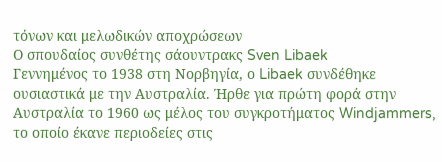τόνων και μελωδικών αποχρώσεων
Ο σπουδαίος συνθέτης σάουντρακς Sven Libaek
Γεννημένος το 1938 στη Νορβηγία, ο Libaek συνδέθηκε ουσιαστικά με την Αυστραλία. Ήρθε για πρώτη φορά στην Αυστραλία το 1960 ως μέλος του συγκροτήματος Windjammers, το οποίο έκανε περιοδείες στις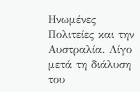Ηνωμένες Πολιτείες και την Αυστραλία. Λίγο μετά τη διάλυση του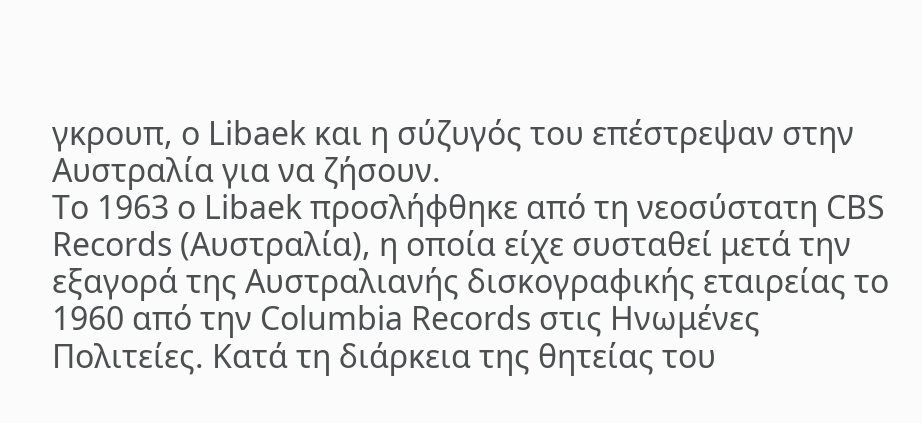γκρουπ, ο Libaek και η σύζυγός του επέστρεψαν στην Αυστραλία για να ζήσουν.
Το 1963 ο Libaek προσλήφθηκε από τη νεοσύστατη CBS Records (Αυστραλία), η οποία είχε συσταθεί μετά την εξαγορά της Αυστραλιανής δισκογραφικής εταιρείας το 1960 από την Columbia Records στις Ηνωμένες Πολιτείες. Κατά τη διάρκεια της θητείας του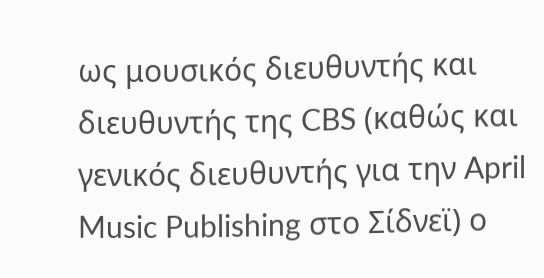ως μουσικός διευθυντής και διευθυντής της CBS (καθώς και γενικός διευθυντής για την April Music Publishing στο Σίδνεϊ) ο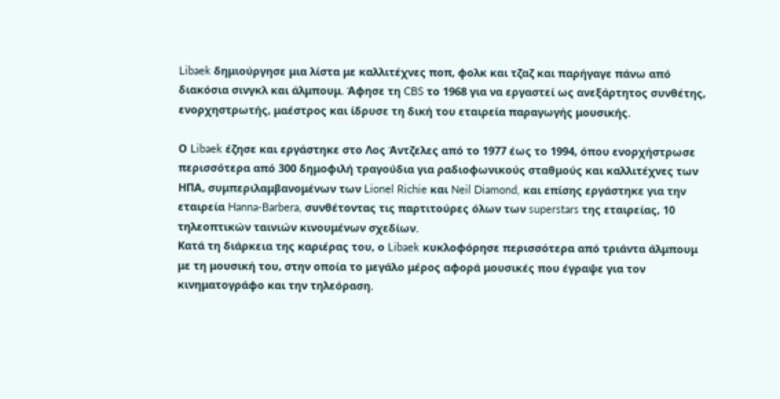Libaek δημιούργησε μια λίστα με καλλιτέχνες ποπ, φολκ και τζαζ και παρήγαγε πάνω από διακόσια σινγκλ και άλμπουμ. Άφησε τη CBS το 1968 για να εργαστεί ως ανεξάρτητος συνθέτης, ενορχηστρωτής, μαέστρος και ίδρυσε τη δική του εταιρεία παραγωγής μουσικής.

Ο Libaek έζησε και εργάστηκε στο Λος Άντζελες από το 1977 έως το 1994, όπου ενορχήστρωσε περισσότερα από 300 δημοφιλή τραγούδια για ραδιοφωνικούς σταθμούς και καλλιτέχνες των ΗΠΑ, συμπεριλαμβανομένων των Lionel Richie και Neil Diamond, και επίσης εργάστηκε για την εταιρεία Hanna-Barbera, συνθέτοντας τις παρτιτούρες όλων των superstars της εταιρείας, 10 τηλεοπτικών ταινιών κινουμένων σχεδίων.
Κατά τη διάρκεια της καριέρας του, ο Libaek κυκλοφόρησε περισσότερα από τριάντα άλμπουμ με τη μουσική του, στην οποία το μεγάλο μέρος αφορά μουσικές που έγραψε για τον κινηματογράφο και την τηλεόραση.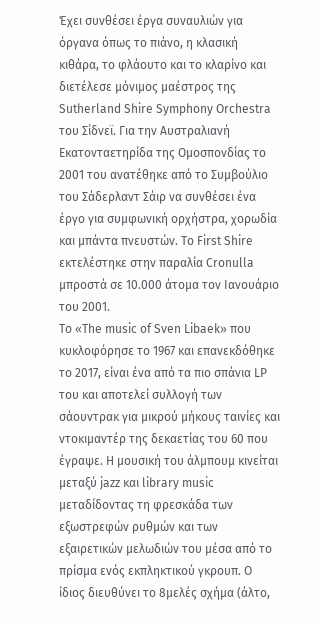Έχει συνθέσει έργα συναυλιών για όργανα όπως το πιάνο, η κλασική κιθάρα, το φλάουτο και το κλαρίνο και διετέλεσε μόνιμος μαέστρος της Sutherland Shire Symphony Orchestra του Σίδνεϊ. Για την Αυστραλιανή Εκατονταετηρίδα της Ομοσπονδίας το 2001 του ανατέθηκε από το Συμβούλιο του Σάδερλαντ Σάιρ να συνθέσει ένα έργο για συμφωνική ορχήστρα, χορωδία και μπάντα πνευστών. Το First Shire εκτελέστηκε στην παραλία Cronulla μπροστά σε 10.000 άτομα τον Ιανουάριο του 2001.
Το «The music of Sven Libaek» που κυκλοφόρησε το 1967 και επανεκδόθηκε το 2017, είναι ένα από τα πιο σπάνια LP του και αποτελεί συλλογή των σάουντρακ για μικρού μήκους ταινίες και ντοκιμαντέρ της δεκαετίας του 60 που έγραψε. Η μουσική του άλμπουμ κινείται μεταξύ jazz και library music μεταδίδοντας τη φρεσκάδα των εξωστρεφών ρυθμών και των εξαιρετικών μελωδιών του μέσα από το πρίσμα ενός εκπληκτικού γκρουπ. Ο ίδιος διευθύνει το 8μελές σχήμα (άλτο,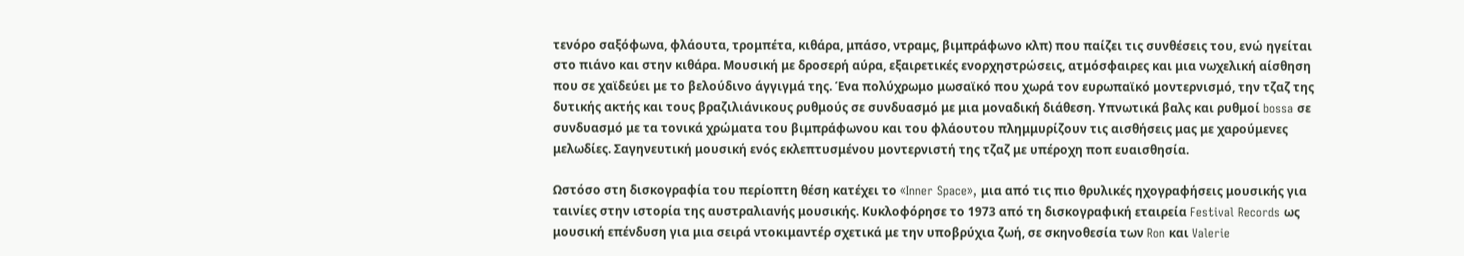τενόρο σαξόφωνα, φλάουτα, τρομπέτα, κιθάρα, μπάσο, ντραμς, βιμπράφωνο κλπ) που παίζει τις συνθέσεις του, ενώ ηγείται στο πιάνο και στην κιθάρα. Μουσική με δροσερή αύρα, εξαιρετικές ενορχηστρώσεις, ατμόσφαιρες και μια νωχελική αίσθηση που σε χαϊδεύει με το βελούδινο άγγιγμά της. Ένα πολύχρωμο μωσαϊκό που χωρά τον ευρωπαϊκό μοντερνισμό, την τζαζ της δυτικής ακτής και τους βραζιλιάνικους ρυθμούς σε συνδυασμό με μια μοναδική διάθεση. Υπνωτικά βαλς και ρυθμοί bossa σε συνδυασμό με τα τονικά χρώματα του βιμπράφωνου και του φλάουτου πλημμυρίζουν τις αισθήσεις μας με χαρούμενες μελωδίες. Σαγηνευτική μουσική ενός εκλεπτυσμένου μοντερνιστή της τζαζ με υπέροχη ποπ ευαισθησία.

Ωστόσο στη δισκογραφία του περίοπτη θέση κατέχει το «Inner Space», μια από τις πιο θρυλικές ηχογραφήσεις μουσικής για ταινίες στην ιστορία της αυστραλιανής μουσικής. Κυκλοφόρησε το 1973 από τη δισκογραφική εταιρεία Festival Records ως μουσική επένδυση για μια σειρά ντοκιμαντέρ σχετικά με την υποβρύχια ζωή, σε σκηνοθεσία των Ron και Valerie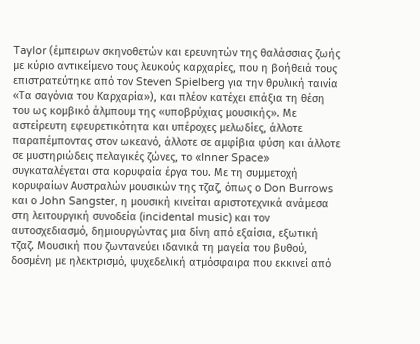Taylor (έμπειρων σκηνοθετών και ερευνητών της θαλάσσιας ζωής με κύριο αντικείμενο τους λευκούς καρχαρίες, που η βοήθειά τους επιστρατεύτηκε από τον Steven Spielberg για την θρυλική ταινία «Τα σαγόνια του Καρχαρία»), και πλέον κατέχει επάξια τη θέση του ως κομβικό άλμπουμ της «υποβρύχιας μουσικής». Με αστείρευτη εφευρετικότητα και υπέροχες μελωδίες, άλλοτε παραπέμποντας στον ωκεανό, άλλοτε σε αμφίβια φύση και άλλοτε σε μυστηριώδεις πελαγικές ζώνες, το «Inner Space» συγκαταλέγεται στα κορυφαία έργα του. Με τη συμμετοχή κορυφαίων Αυστραλών μουσικών της τζαζ, όπως ο Don Burrows και ο John Sangster, η μουσική κινείται αριστοτεχνικά ανάμεσα στη λειτουργική συνοδεία (incidental music) και τον αυτοσχεδιασμό, δημιουργώντας μια δίνη από εξαίσια, εξωτική τζαζ. Μουσική που ζωντανεύει ιδανικά τη μαγεία του βυθού, δοσμένη με ηλεκτρισμό, ψυχεδελική ατμόσφαιρα που εκκινεί από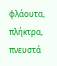φλάουτα, πλήκτρα, πνευστά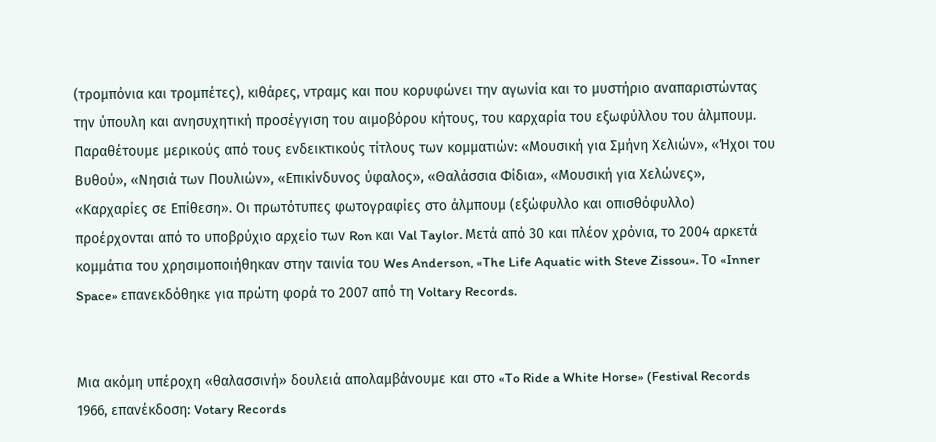(τρομπόνια και τρομπέτες), κιθάρες, ντραμς και που κορυφώνει την αγωνία και το μυστήριο αναπαριστώντας την ύπουλη και ανησυχητική προσέγγιση του αιμοβόρου κήτους, του καρχαρία του εξωφύλλου του άλμπουμ. Παραθέτουμε μερικούς από τους ενδεικτικούς τίτλους των κομματιών: «Μουσική για Σμήνη Χελιών», «Ήχοι του Βυθού», «Νησιά των Πουλιών», «Επικίνδυνος ύφαλος», «Θαλάσσια Φίδια», «Μουσική για Χελώνες», «Καρχαρίες σε Επίθεση». Oι πρωτότυπες φωτογραφίες στο άλμπουμ (εξώφυλλο και οπισθόφυλλο) προέρχονται από το υποβρύχιο αρχείο των Ron και Val Taylor. Μετά από 30 και πλέον χρόνια, το 2004 αρκετά κομμάτια του χρησιμοποιήθηκαν στην ταινία του Wes Anderson, «The Life Aquatic with Steve Zissou». Το «Inner Space» επανεκδόθηκε για πρώτη φορά το 2007 από τη Voltary Records.


Μια ακόμη υπέροχη «θαλασσινή» δουλειά απολαμβάνουμε και στο «To Ride a White Horse» (Festival Records 1966, επανέκδοση: Votary Records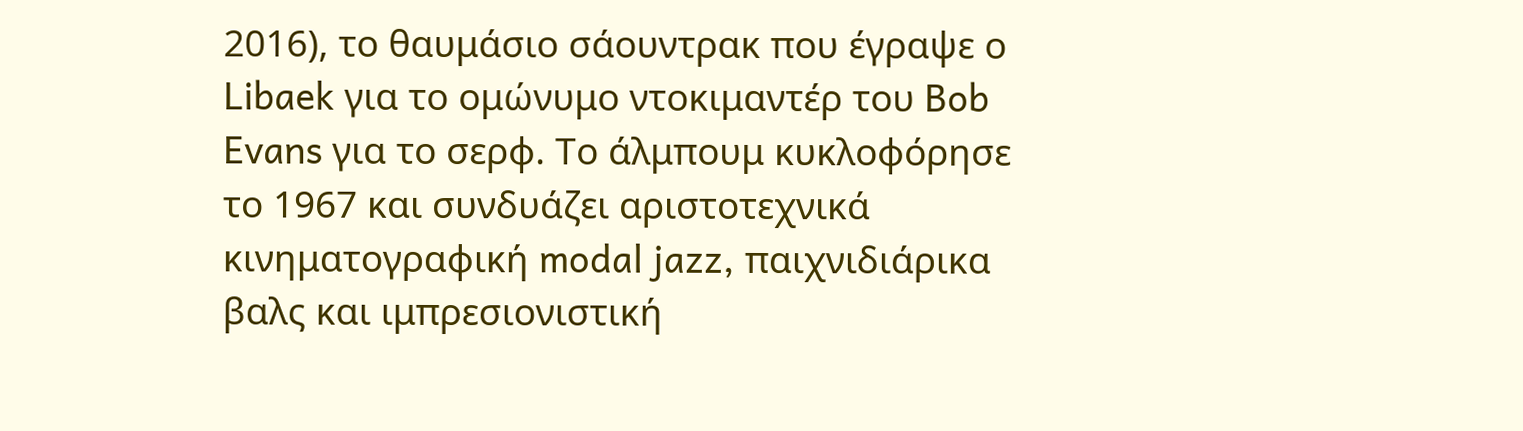2016), το θαυμάσιο σάουντρακ που έγραψε ο Libaek για το ομώνυμο ντοκιμαντέρ του Bob Evans για το σερφ. Το άλμπουμ κυκλοφόρησε το 1967 και συνδυάζει αριστοτεχνικά κινηματογραφική modal jazz, παιχνιδιάρικα βαλς και ιμπρεσιονιστική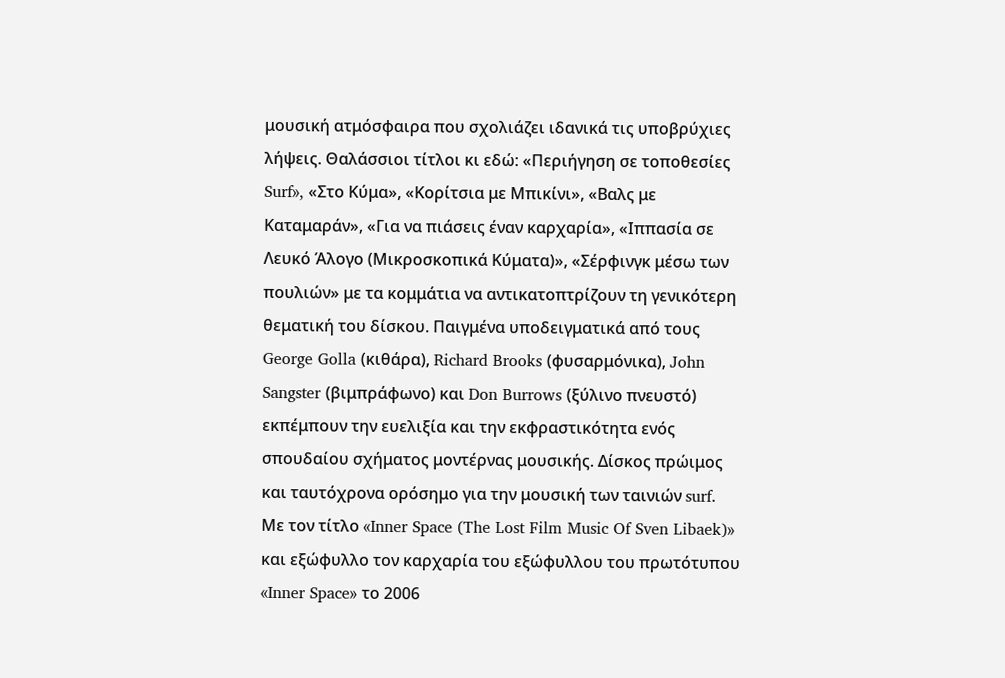μουσική ατμόσφαιρα που σχολιάζει ιδανικά τις υποβρύχιες λήψεις. Θαλάσσιοι τίτλοι κι εδώ: «Περιήγηση σε τοποθεσίες Surf», «Στο Κύμα», «Κορίτσια με Μπικίνι», «Βαλς με Καταμαράν», «Για να πιάσεις έναν καρχαρία», «Ιππασία σε Λευκό Άλογο (Μικροσκοπικά Κύματα)», «Σέρφινγκ μέσω των πουλιών» με τα κομμάτια να αντικατοπτρίζουν τη γενικότερη θεματική του δίσκου. Παιγμένα υποδειγματικά από τους George Golla (κιθάρα), Richard Brooks (φυσαρμόνικα), John Sangster (βιμπράφωνο) και Don Burrows (ξύλινο πνευστό) εκπέμπουν την ευελιξία και την εκφραστικότητα ενός σπουδαίου σχήματος μοντέρνας μουσικής. Δίσκος πρώιμος και ταυτόχρονα ορόσημο για την μουσική των ταινιών surf.
Με τον τίτλο «Inner Space (The Lost Film Music Of Sven Libaek)» και εξώφυλλο τον καρχαρία του εξώφυλλου του πρωτότυπου «Inner Space» το 2006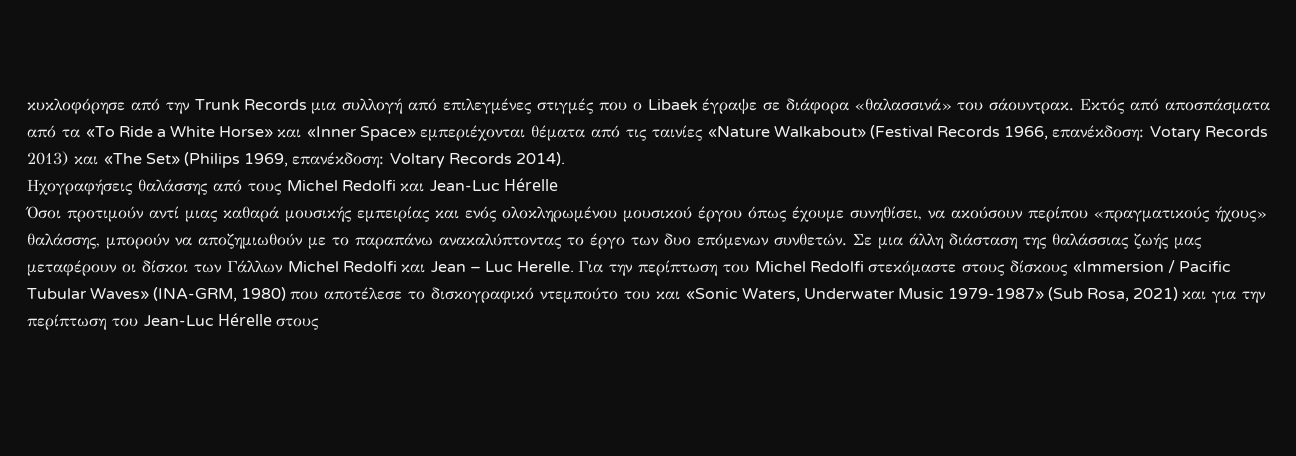κυκλοφόρησε από την Trunk Records μια συλλογή από επιλεγμένες στιγμές που ο Libaek έγραψε σε διάφορα «θαλασσινά» του σάουντρακ. Εκτός από αποσπάσματα από τα «To Ride a White Horse» και «Inner Space» εμπεριέχονται θέματα από τις ταινίες «Nature Walkabout» (Festival Records 1966, επανέκδοση: Votary Records 2013) και «The Set» (Philips 1969, επανέκδοση: Voltary Records 2014).
Ηχογραφήσεις θαλάσσης από τους Michel Redolfi και Jean-Luc Hérelle
Όσοι προτιμούν αντί μιας καθαρά μουσικής εμπειρίας και ενός ολοκληρωμένου μουσικού έργου όπως έχουμε συνηθίσει, να ακούσουν περίπου «πραγματικούς ήχους» θαλάσσης, μπορούν να αποζημιωθούν με το παραπάνω ανακαλύπτοντας το έργο των δυο επόμενων συνθετών. Σε μια άλλη διάσταση της θαλάσσιας ζωής μας μεταφέρουν οι δίσκοι των Γάλλων Michel Redolfi και Jean – Luc Herelle. Για την περίπτωση του Michel Redolfi στεκόμαστε στους δίσκους «Immersion / Pacific Tubular Waves» (INA-GRM, 1980) που αποτέλεσε το δισκογραφικό ντεμπούτο του και «Sonic Waters, Underwater Music 1979-1987» (Sub Rosa, 2021) και για την περίπτωση του Jean-Luc Hérelle στους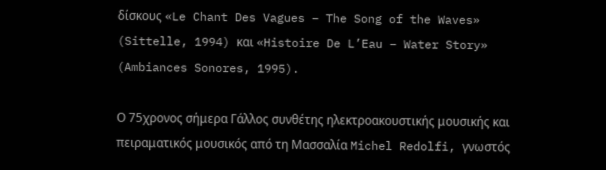δίσκους «Le Chant Des Vagues – The Song of the Waves» (Sittelle, 1994) και «Histoire De L’Eau – Water Story» (Ambiances Sonores, 1995).

Ο 75χρονος σήμερα Γάλλος συνθέτης ηλεκτροακουστικής μουσικής και πειραματικός μουσικός από τη Μασσαλία Michel Redolfi, γνωστός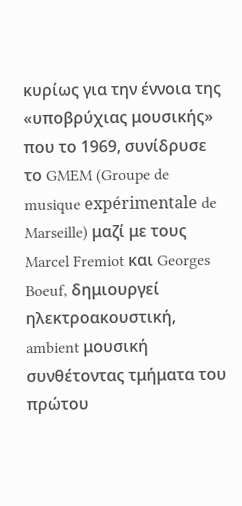κυρίως για την έννοια της «υποβρύχιας μουσικής» που το 1969, συνίδρυσε το GMEM (Groupe de musique expérimentale de Marseille) μαζί με τους Marcel Fremiot και Georges Boeuf, δημιουργεί ηλεκτροακουστική, ambient μουσική συνθέτοντας τμήματα του πρώτου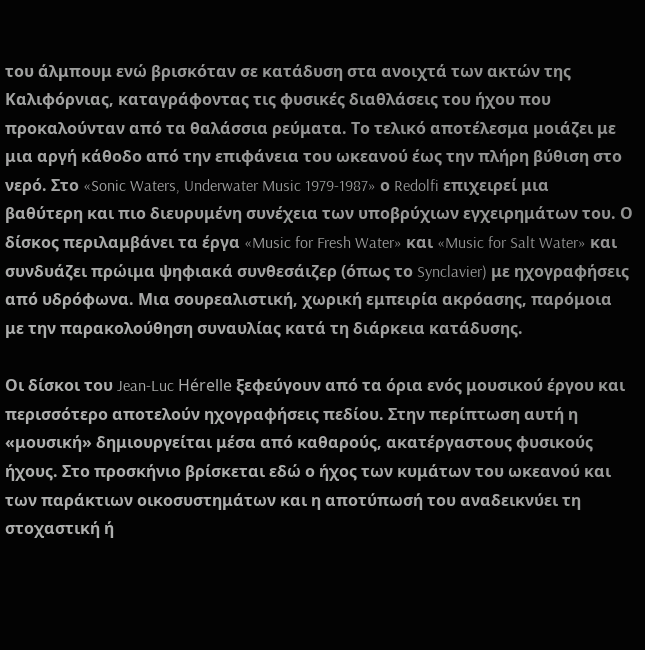του άλμπουμ ενώ βρισκόταν σε κατάδυση στα ανοιχτά των ακτών της Καλιφόρνιας, καταγράφοντας τις φυσικές διαθλάσεις του ήχου που προκαλούνταν από τα θαλάσσια ρεύματα. Το τελικό αποτέλεσμα μοιάζει με μια αργή κάθοδο από την επιφάνεια του ωκεανού έως την πλήρη βύθιση στο νερό. Στο «Sonic Waters, Underwater Music 1979-1987» ο Redolfi επιχειρεί μια βαθύτερη και πιο διευρυμένη συνέχεια των υποβρύχιων εγχειρημάτων του. Ο δίσκος περιλαμβάνει τα έργα «Music for Fresh Water» και «Music for Salt Water» και συνδυάζει πρώιμα ψηφιακά συνθεσάιζερ (όπως το Synclavier) με ηχογραφήσεις από υδρόφωνα. Μια σουρεαλιστική, χωρική εμπειρία ακρόασης, παρόμοια με την παρακολούθηση συναυλίας κατά τη διάρκεια κατάδυσης.

Οι δίσκοι του Jean-Luc Hérelle ξεφεύγουν από τα όρια ενός μουσικού έργου και περισσότερο αποτελούν ηχογραφήσεις πεδίου. Στην περίπτωση αυτή η «μουσική» δημιουργείται μέσα από καθαρούς, ακατέργαστους φυσικούς ήχους. Στο προσκήνιο βρίσκεται εδώ ο ήχος των κυμάτων του ωκεανού και των παράκτιων οικοσυστημάτων και η αποτύπωσή του αναδεικνύει τη στοχαστική ή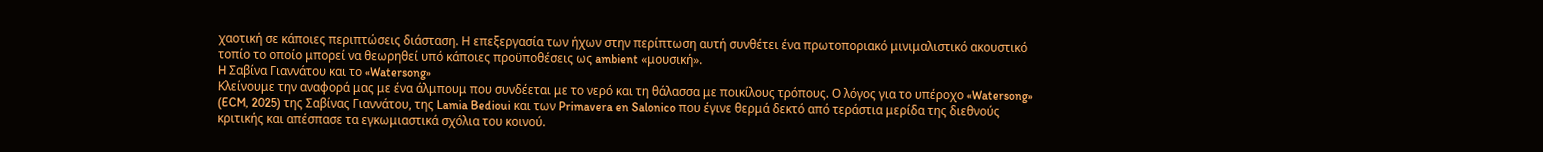χαοτική σε κάποιες περιπτώσεις διάσταση. Η επεξεργασία των ήχων στην περίπτωση αυτή συνθέτει ένα πρωτοποριακό μινιμαλιστικό ακουστικό τοπίο το οποίο μπορεί να θεωρηθεί υπό κάποιες προϋποθέσεις ως ambient «μουσική».
H Σαβίνα Γιαννάτου και το «Watersong»
Κλείνουμε την αναφορά μας με ένα άλμπουμ που συνδέεται με το νερό και τη θάλασσα με ποικίλους τρόπους. Ο λόγος για το υπέροχο «Watersong» (ECM, 2025) της Σαβίνας Γιαννάτου, της Lamia Bedioui και των Primavera en Salonico που έγινε θερμά δεκτό από τεράστια μερίδα της διεθνούς κριτικής και απέσπασε τα εγκωμιαστικά σχόλια του κοινού.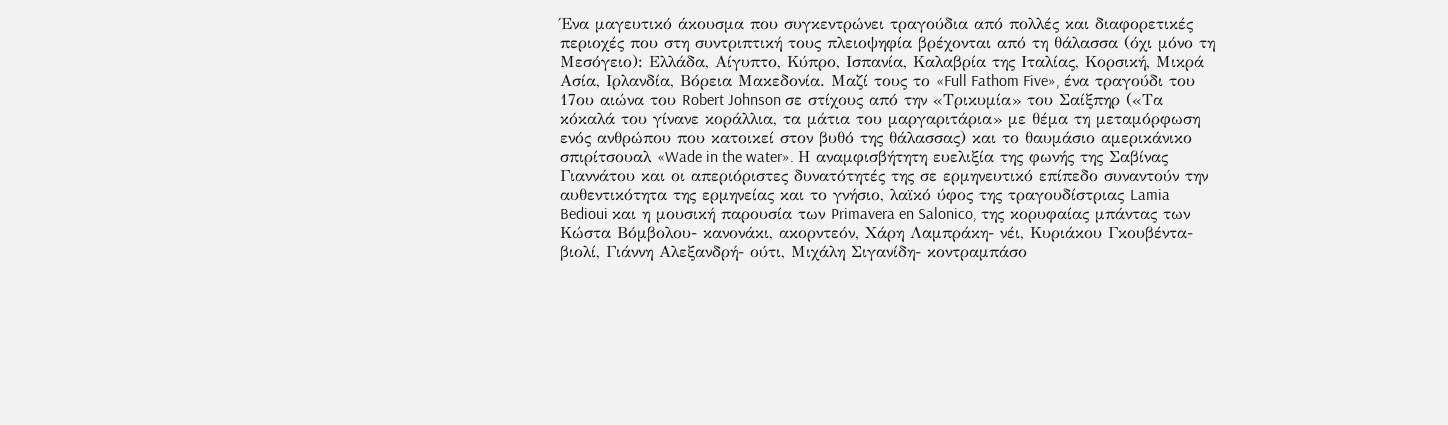Ένα μαγευτικό άκουσμα που συγκεντρώνει τραγούδια από πολλές και διαφορετικές περιοχές που στη συντριπτική τους πλειοψηφία βρέχονται από τη θάλασσα (όχι μόνο τη Μεσόγειο): Ελλάδα, Αίγυπτο, Κύπρο, Ισπανία, Καλαβρία της Ιταλίας, Κορσική, Μικρά Ασία, Ιρλανδία, Βόρεια Μακεδονία. Μαζί τους το «Full Fathom Five», ένα τραγούδι του 17ου αιώνα του Robert Johnson σε στίχους από την «Τρικυμία» του Σαίξπηρ («Τα κόκαλά του γίνανε κοράλλια, τα μάτια του μαργαριτάρια» με θέμα τη μεταμόρφωση ενός ανθρώπου που κατοικεί στον βυθό της θάλασσας) και το θαυμάσιο αμερικάνικο σπιρίτσουαλ «Wade in the water». Η αναμφισβήτητη ευελιξία της φωνής της Σαβίνας Γιαννάτου και οι απεριόριστες δυνατότητές της σε ερμηνευτικό επίπεδο συναντούν την αυθεντικότητα της ερμηνείας και το γνήσιο, λαϊκό ύφος της τραγουδίστριας Lamia Bedioui και η μουσική παρουσία των Primavera en Salonico, της κορυφαίας μπάντας των Κώστα Βόμβολου- κανονάκι, ακορντεόν, Χάρη Λαμπράκη- νέι, Κυριάκου Γκουβέντα- βιολί, Γιάννη Αλεξανδρή- ούτι, Μιχάλη Σιγανίδη- κοντραμπάσο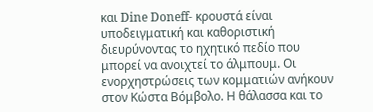και Dine Doneff- κρουστά είναι υποδειγματική και καθοριστική διευρύνοντας το ηχητικό πεδίο που μπορεί να ανοιχτεί το άλμπουμ. Οι ενορχηστρώσεις των κομματιών ανήκουν στον Κώστα Βόμβολο. Η θάλασσα και το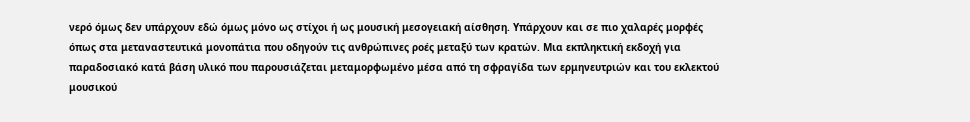νερό όμως δεν υπάρχουν εδώ όμως μόνο ως στίχοι ή ως μουσική μεσογειακή αίσθηση. Υπάρχουν και σε πιο χαλαρές μορφές όπως στα μεταναστευτικά μονοπάτια που οδηγούν τις ανθρώπινες ροές μεταξύ των κρατών. Μια εκπληκτική εκδοχή για παραδοσιακό κατά βάση υλικό που παρουσιάζεται μεταμορφωμένο μέσα από τη σφραγίδα των ερμηνευτριών και του εκλεκτού μουσικού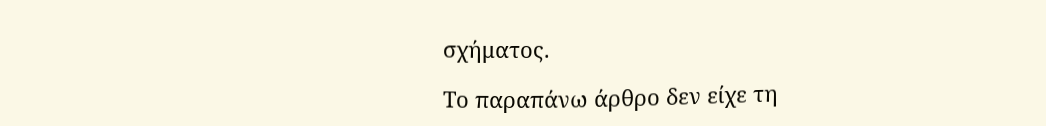σχήματος.

Το παραπάνω άρθρο δεν είχε τη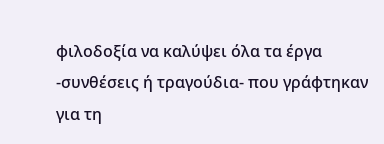φιλοδοξία να καλύψει όλα τα έργα -συνθέσεις ή τραγούδια- που γράφτηκαν για τη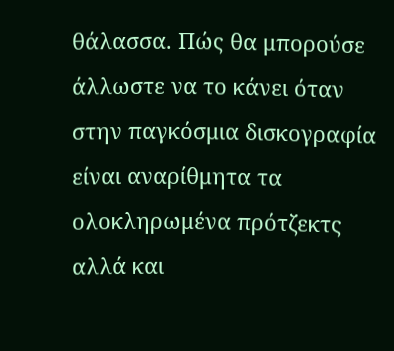θάλασσα. Πώς θα μπορούσε άλλωστε να το κάνει όταν στην παγκόσμια δισκογραφία είναι αναρίθμητα τα ολοκληρωμένα πρότζεκτς αλλά και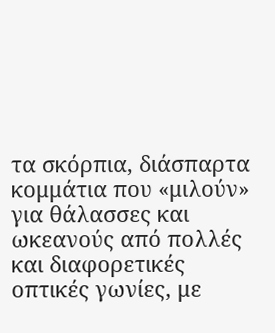τα σκόρπια, διάσπαρτα κομμάτια που «μιλούν» για θάλασσες και ωκεανούς από πολλές και διαφορετικές οπτικές γωνίες, με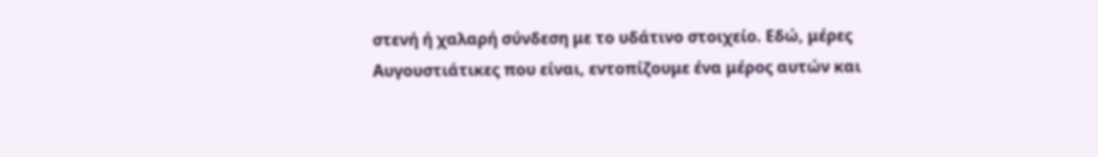στενή ή χαλαρή σύνδεση με το υδάτινο στοιχείο. Εδώ, μέρες Αυγουστιάτικες που είναι, εντοπίζουμε ένα μέρος αυτών και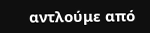αντλούμε από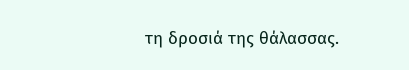τη δροσιά της θάλασσας.